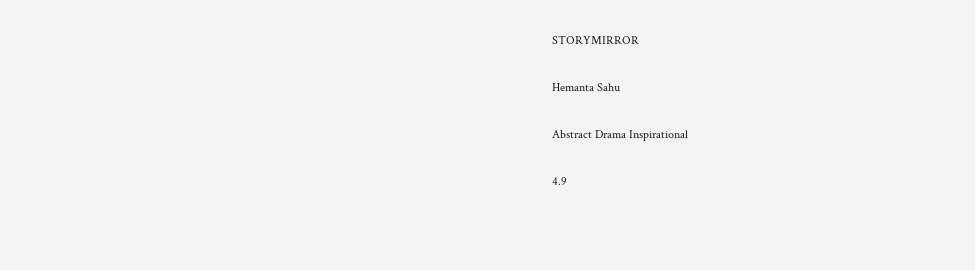STORYMIRROR

Hemanta Sahu

Abstract Drama Inspirational

4.9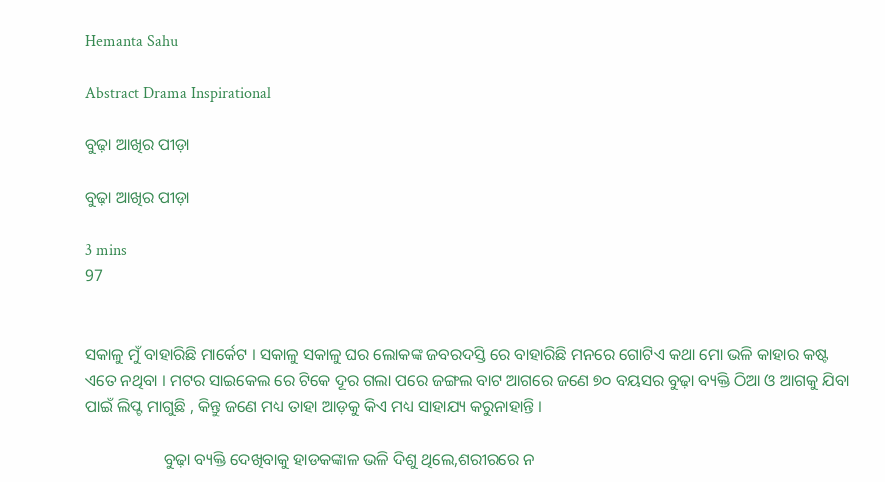Hemanta Sahu

Abstract Drama Inspirational

ବୁଢ଼ା ଆଖିର ପୀଡ଼ା

ବୁଢ଼ା ଆଖିର ପୀଡ଼ା

3 mins
97


ସକାଳୁ ମୁଁ ବାହାରିଛି ମାର୍କେଟ । ସକାଳୁ ସକାଳୁ ଘର ଲୋକଙ୍କ ଜବରଦସ୍ତି ରେ ବାହାରିଛି ମନରେ ଗୋଟିଏ କଥା ମୋ ଭଳି କାହାର କଷ୍ଟ ଏତେ ନଥିବା । ମଟର ସାଇକେଲ ରେ ଟିକେ ଦୂର ଗଲା ପରେ ଜଙ୍ଗଲ ବାଟ ଆଗରେ ଜଣେ ୭୦ ବୟସର ବୁଢ଼ା ବ୍ୟକ୍ତି ଠିଆ ଓ ଆଗକୁ ଯିବା ପାଇଁ ଲିପ୍ଟ ମାଗୁଛି , କିନ୍ତୁ ଜଣେ ମଧ୍ୟ ତାହା ଆଡ଼କୁ କିଏ ମଧ୍ୟ ସାହାଯ୍ୟ କରୁନାହାନ୍ତି ।

                   ବୁଢ଼ା ବ୍ୟକ୍ତି ଦେଖିବାକୁ ହାଡକଙ୍କାଳ ଭଳି ଦିଶୁ ଥିଲେ,ଶରୀରରେ ନ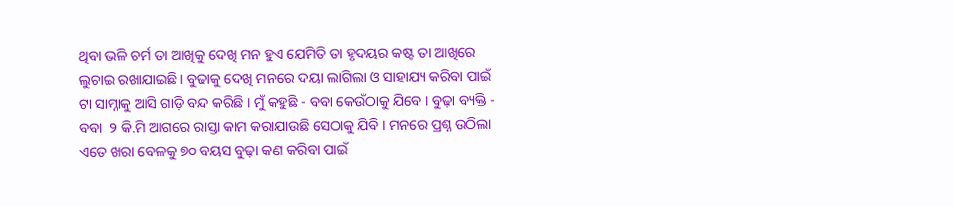ଥିବା ଭଳି ଚର୍ମ ତା ଆଖିକୁ ଦେଖି ମନ ହୁଏ ଯେମିତି ତା ହୃଦୟର କଷ୍ଟ ତା ଆଖିରେ ଲୁଚାଇ ରଖାଯାଇଛି। ବୁଢାକୁ ଦେଖି ମନରେ ଦୟା ଲାଗିଲା ଓ ସାହାଯ୍ୟ କରିବା ପାଇଁ ଟା ସାମ୍ନାକୁ ଆସି ଗାଡ଼ି ବନ୍ଦ କରିଛି । ମୁଁ କହୁଛି - ବବା କେଉଁଠାକୁ ଯିବେ । ବୁଢ଼ା ବ୍ୟକ୍ତି - ବବା  ୨ କି.ମି ଆଗରେ ରାସ୍ତା କାମ କରାଯାଉଛି ସେଠାକୁ ଯିବି । ମନରେ ପ୍ରଶ୍ନ ଉଠିଲା ଏତେ ଖରା ବେଳକୁ ୭୦ ବୟସ ବୁଢ଼ା କଣ କରିବା ପାଇଁ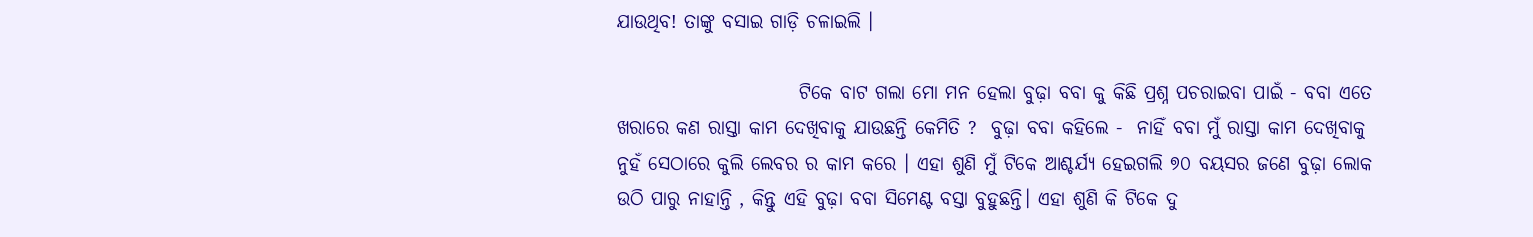ଯାଉଥିବ! ତାଙ୍କୁ ବସାଇ ଗାଡ଼ି ଚଳାଇଲି ।

                        ଟିକେ ବାଟ ଗଲା ମୋ ମନ ହେଲା ବୁଢ଼ା ବବା କୁ କିଛି ପ୍ରଶ୍ନ ପଚରାଇବା ପାଇଁ - ବବା ଏତେ ଖରାରେ କଣ ରାସ୍ତା କାମ ଦେଖିବାକୁ ଯାଉଛନ୍ତି କେମିତି ?  ବୁଢ଼ା ବବା କହିଲେ -  ନାହିଁ ବବା ମୁଁ ରାସ୍ତା କାମ ଦେଖିବାକୁ ନୁହଁ ସେଠାରେ କୁଲି ଲେବର ର କାମ କରେ । ଏହା ଶୁଣି ମୁଁ ଟିକେ ଆଶ୍ଚର୍ଯ୍ୟ ହେଇଗଲି ୭୦ ବୟସର ଜଣେ ବୁଢ଼ା ଲୋକ ଉଠି ପାରୁ ନାହାନ୍ତି , କିନ୍ତୁ ଏହି ବୁଢ଼ା ବବା ସିମେଣ୍ଟ ବସ୍ତା ବୁହୁଛନ୍ତି। ଏହା ଶୁଣି କି ଟିକେ ଦୁ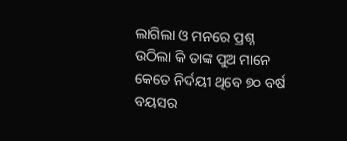ଲାଗିଲା ଓ ମନରେ ପ୍ରଶ୍ନ ଉଠିଲା କି ତାଙ୍କ ପୁଅ ମାନେ କେତେ ନିର୍ଦୟୀ ଥିବେ ୭୦ ବର୍ଷ ବୟସର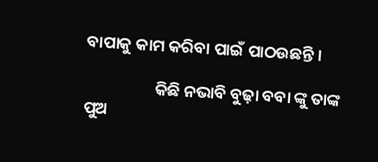ବାପାକୁ କାମ କରିବା ପାଇଁ ପାଠଉଛନ୍ତି ।

                   କିଛି ନଭାବି ବୁଢ଼ା ବବା ଙ୍କୁ ତାଙ୍କ ପୁଅ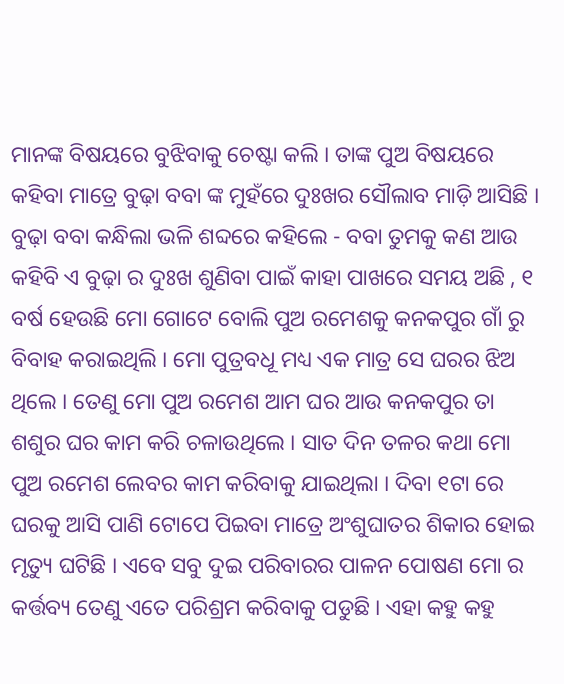ମାନଙ୍କ ବିଷୟରେ ବୁଝିବାକୁ ଚେଷ୍ଟା କଲି । ତାଙ୍କ ପୁଅ ବିଷୟରେ କହିବା ମାତ୍ରେ ବୁଢ଼ା ବବା ଙ୍କ ମୁହଁରେ ଦୁଃଖର ସୌଲାବ ମାଡ଼ି ଆସିଛି । ବୁଢ଼ା ବବା କନ୍ଧିଲା ଭଳି ଶବ୍ଦରେ କହିଲେ - ବବା ତୁମକୁ କଣ ଆଉ କହିବି ଏ ବୁଢ଼ା ର ଦୁଃଖ ଶୁଣିବା ପାଇଁ କାହା ପାଖରେ ସମୟ ଅଛି , ୧ ବର୍ଷ ହେଉଛି ମୋ ଗୋଟେ ବୋଲି ପୁଅ ରମେଶକୁ କନକପୁର ଗାଁ ରୁ ବିବାହ କରାଇଥିଲି । ମୋ ପୁତ୍ରବଧୂ ମଧ୍ୟ ଏକ ମାତ୍ର ସେ ଘରର ଝିଅ ଥିଲେ । ତେଣୁ ମୋ ପୁଅ ରମେଶ ଆମ ଘର ଆଉ କନକପୁର ତା ଶଶୁର ଘର କାମ କରି ଚଳାଉଥିଲେ । ସାତ ଦିନ ତଳର କଥା ମୋ ପୁଅ ରମେଶ ଲେବର କାମ କରିବାକୁ ଯାଇଥିଲା । ଦିବା ୧ଟା ରେ ଘରକୁ ଆସି ପାଣି ଟୋପେ ପିଇବା ମାତ୍ରେ ଅଂଶୁଘାତର ଶିକାର ହୋଇ ମୃତ୍ୟୁ ଘଟିଛି । ଏବେ ସବୁ ଦୁଇ ପରିବାରର ପାଳନ ପୋଷଣ ମୋ ର କର୍ତ୍ତବ୍ୟ ତେଣୁ ଏତେ ପରିଶ୍ରମ କରିବାକୁ ପଡୁଛି । ଏହା କହୁ କହୁ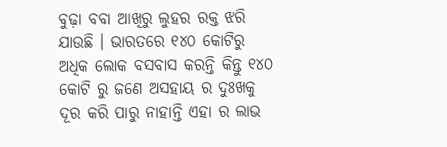ବୁଢ଼ା ବବା ଆଖିରୁ ଲୁହର ରକ୍ତ ଝରି ଯାଉଛି । ଭାରତରେ ୧୪୦ କୋଟିରୁ ଅଧିକ ଲୋକ ବସବାସ କରନ୍ତି କିନ୍ତୁ ୧୪୦ କୋଟି ରୁ ଜଣେ ଅସହାୟ ର ଦୁଃଖକୁ ଦୂର କରି ପାରୁ ନାହାନ୍ତି ଏହା ର ଲାଭ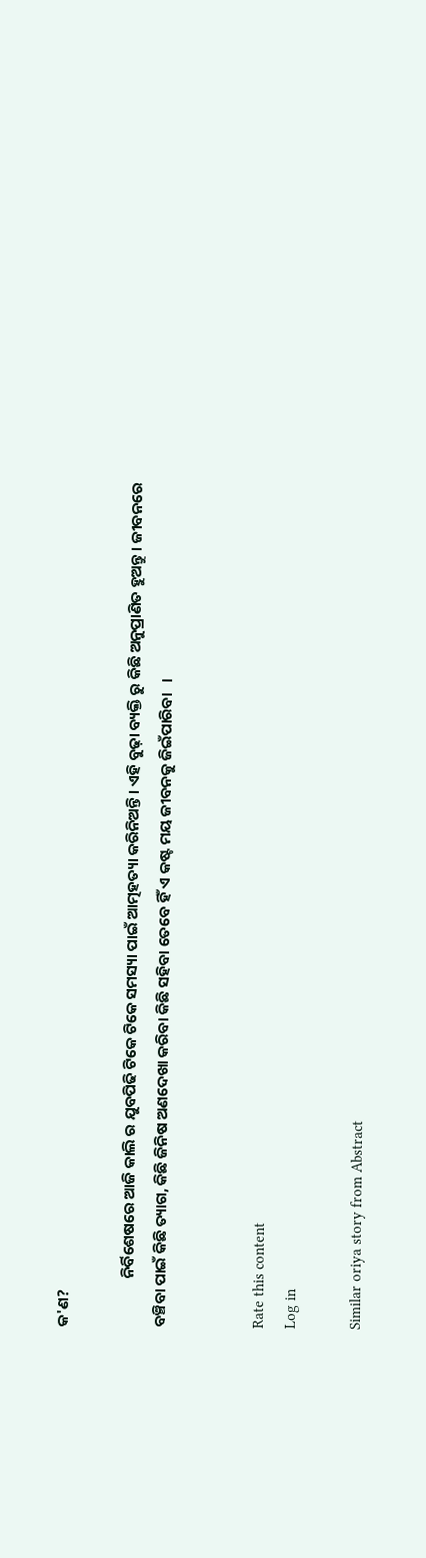କ'ଣ?

              ନିର୍ବିଶେଷରେ ଆଜି କାଲି ର ଯୁବପିଢି ଟିକେ ଟିକେ ସମସ୍ୟା ପାଇଁ ଆତ୍ମହତ୍ୟା କରିନିଅନ୍ତି । ଏହି ବୁଢ଼ା ବ୍ୟକ୍ତି ରୁ କିଛି ଅନୁପ୍ରାଣିତ ହୁଅନ୍ତୁ । ଜୀବନରେ ବଞ୍ଚିବା ପାଇଁ କିଛି ତ୍ୟାଗ, କିଛି ଜିନିଷ ଅଣଦେଖା କରିବା କିଛି ସହିବା ତେବେ ହିଁ ଏ କଷ୍ଟ ମୟ ଜୀବନକୁ ଜିଇଁପାରିବା   ।


Rate this content
Log in

Similar oriya story from Abstract